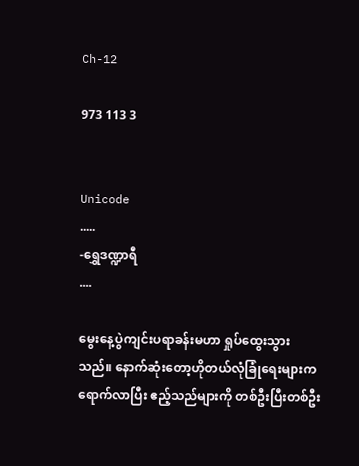Ch-12

973 113 3


Unicode
.....
-ရွှေဒဏ္ဍာရီ
....

မွေးနေ့ပွဲကျင်းပရာခန်းမဟာ ရှုပ်ထွေးသွားသည်။ နောက်ဆုံးတော့ဟိုတယ်လုံခြုံရေးများက ရောက်လာပြီး ဧည့်သည်များကို တစ်ဦးပြီးတစ်ဦး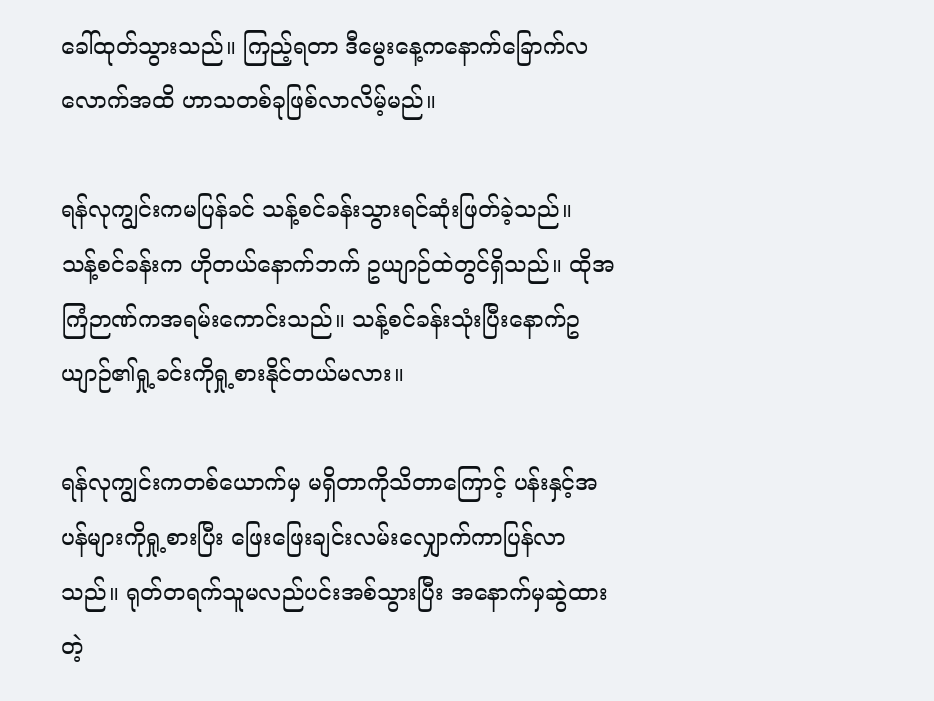ခေါ်ထုတ်သွားသည်။ ကြည့်ရတာ ဒီမွေးနေ့ကနောက်ခြောက်လလောက်အထိ ဟာသတစ်ခုဖြစ်လာလိမ့်မည်။

ရန်လုကျွင်းကမပြန်ခင် သန့်စင်ခန်းသွားရင်ဆုံးဖြတ်ခဲ့သည်။
သန့်စင်ခန်းက ဟိုတယ်နောက်ဘက် ဥယျာဉ်ထဲတွင်ရှိသည်။ ထိုအကြံဉာဏ်ကအရမ်းကောင်းသည်။ သန့်စင်ခန်းသုံးပြီးနောက်ဥယျာဉ်၏ရှု့ခင်းကိုရှု့စားနိုင်တယ်မလား။

ရန်လုကျွင်းကတစ်ယောက်မှ မရှိတာကိုသိတာကြောင့် ပန်းနှင့်အပန်များကိုရှု့စားပြီး ဖြေးဖြေးချင်းလမ်းလျှောက်ကာပြန်လာသည်။ ရုတ်တရက်သူမလည်ပင်းအစ်သွားပြီး အနောက်မှဆွဲထားတဲ့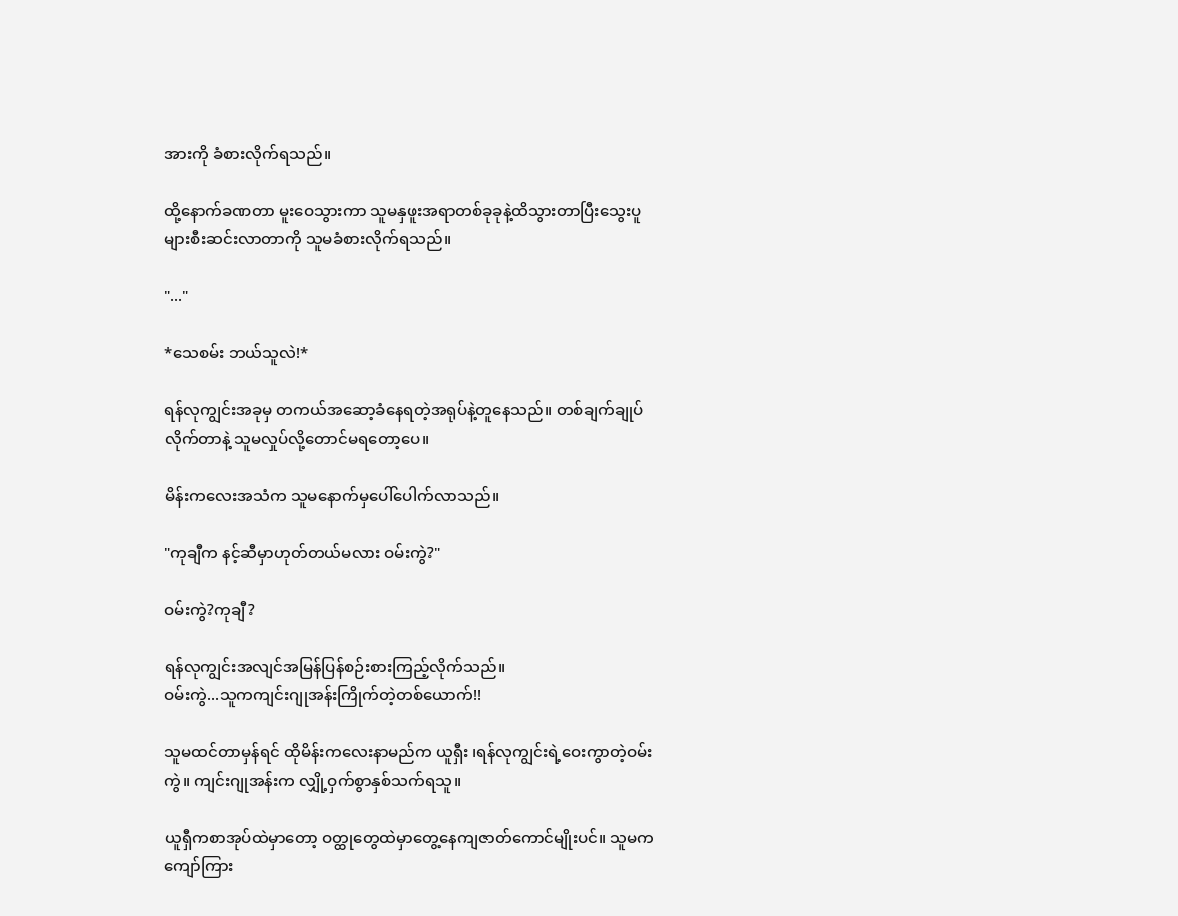အားကို ခံစားလိုက်ရသည်။

ထို့နောက်ခဏတာ မူးဝေသွားကာ သူမနှဖူးအရာတစ်ခုခုနဲ့ထိသွားတာပြီးသွေးပူများစီးဆင်းလာတာကို သူမခံစားလိုက်ရသည်။

"..."

*သေစမ်း ဘယ်သူလဲ!*

ရန်လုကျွင်းအခုမှ တကယ်အဆော့ခံနေရတဲ့အရုပ်နဲ့တူနေသည်။ တစ်ချက်ချုပ်လိုက်တာနဲ့ သူမလှုပ်လို့တောင်မရတော့ပေ။

မိန်းကလေးအသံက သူမနောက်မှပေါ်ပေါက်လာသည်။

"ကုချီက နင့်ဆီမှာဟုတ်တယ်မလား ဝမ်းကွဲ?"

ဝမ်းကွဲ?ကုချီ?

ရန်လုကျွင်းအလျင်အမြန်ပြန်စဉ်းစားကြည့်လိုက်သည်။
ဝမ်းကွဲ...သူကကျင်းဂျုအန်းကြိုက်တဲ့တစ်ယောက်!!

သူမထင်တာမှန်ရင် ထိုမိန်းကလေးနာမည်က ယူရှီး ၊ရန်လုကျွင်းရဲ့ဝေးကွာတဲ့ဝမ်းကွဲ။ ကျင်းဂျုအန်းက လျှို့ဝှက်စွာနှစ်သက်ရသူ။

ယူရှီကစာအုပ်ထဲမှာတော့ ဝတ္ထုတွေထဲမှာတွေ့နေကျဇာတ်ကောင်မျိုးပင်။ သူမကကျော်ကြား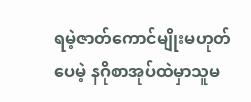ရမဲ့ဇာတ်ကောင်မျိုးမဟုတ်ပေမဲ့ နဂိုစာအုပ်ထဲမှာသူမ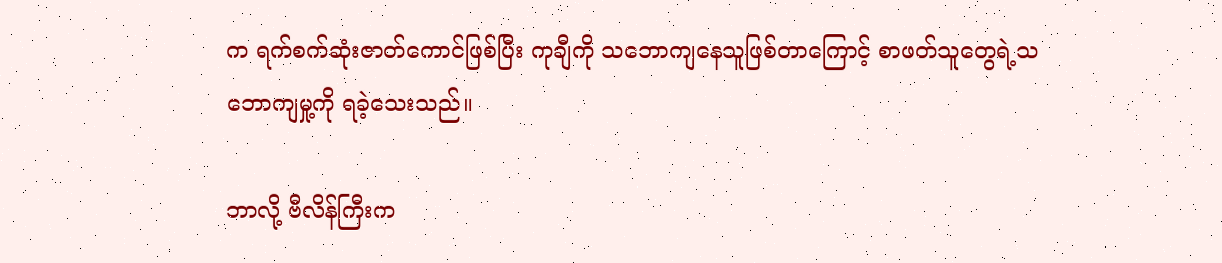က ရက်စက်ဆုံးဇာတ်ကောင်ဖြစ်ပြီး ကုချီကို သဘောကျနေသူဖြစ်တာကြောင့် စာဖတ်သူတွေရဲ့သဘောကျမှု့ကို ရခဲ့သေးသည်။

ဘာလို့ ဗီလိန်ကြီးက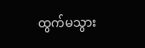ထွက်မသွား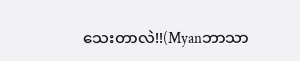သေးတာလဲ!!(Myanဘာသာ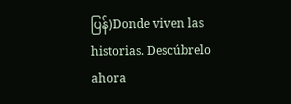ပြန်)Donde viven las historias. Descúbrelo ahora